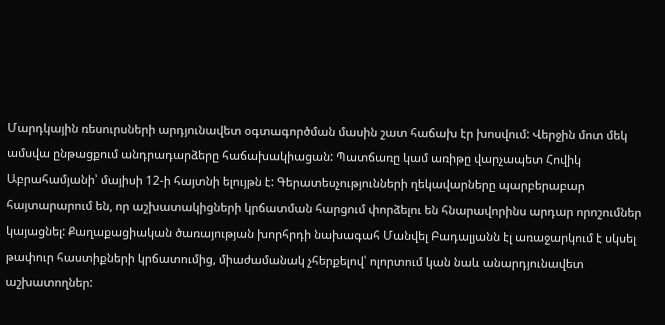Մարդկային ռեսուրսների արդյունավետ օգտագործման մասին շատ հաճախ էր խոսվում: Վերջին մոտ մեկ ամսվա ընթացքում անդրադարձերը հաճախակիացան: Պատճառը կամ առիթը վարչապետ Հովիկ Աբրահամյանի՝ մայիսի 12-ի հայտնի ելույթն է: Գերատեսչությունների ղեկավարները պարբերաբար հայտարարում են, որ աշխատակիցների կրճատման հարցում փորձելու են հնարավորինս արդար որոշումներ կայացնել: Քաղաքացիական ծառայության խորհրդի նախագահ Մանվել Բադալյանն էլ առաջարկում է սկսել թափուր հաստիքների կրճատումից, միաժամանակ չհերքելով՝ ոլորտում կան նաև անարդյունավետ աշխատողներ: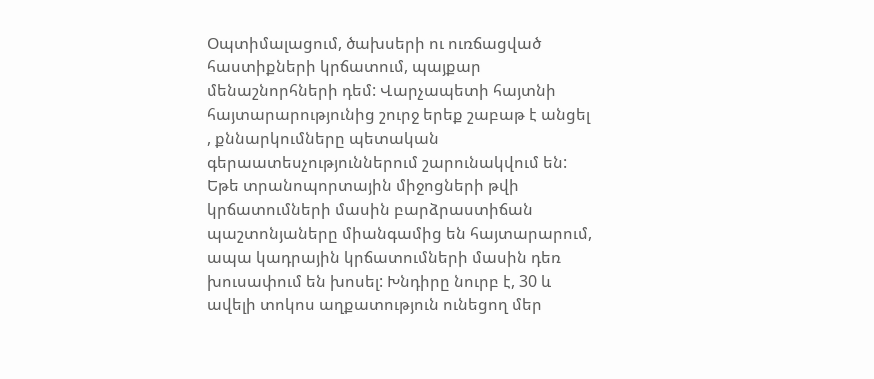Օպտիմալացում, ծախսերի ու ուռճացված հաստիքների կրճատում, պայքար մենաշնորհների դեմ: Վարչապետի հայտնի հայտարարությունից շուրջ երեք շաբաթ է անցել , քննարկումները պետական գերաատեսչություններում շարունակվում են: Եթե տրանոպորտային միջոցների թվի կրճատումների մասին բարձրաստիճան պաշտոնյաները միանգամից են հայտարարում, ապա կադրային կրճատումների մասին դեռ խուսափում են խոսել: Խնդիրը նուրբ է, 30 և ավելի տոկոս աղքատություն ունեցող մեր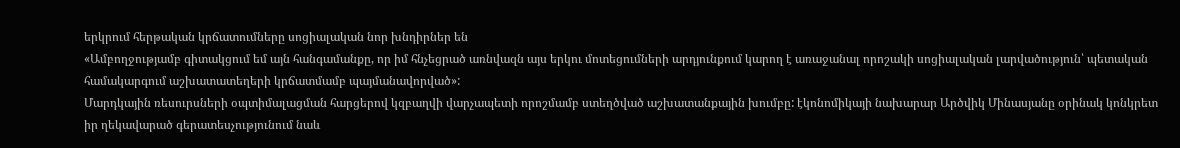երկրում հերթական կրճատումները սոցիալական նոր խնդիրներ են
«Ամբողջությամբ գիտակցում եմ այն հանգամանքը, որ իմ հնչեցրած առնվազն այս երկու մոտեցումների արդյունքում կարող է առաջանալ որոշակի սոցիալական լարվածություն՝ պետական համակարգում աշխատատեղերի կրճատմամբ պայմանավորված»:
Մարդկային ռեսուրսների օպտիմալացման հարցերով կզբաղվի վարչապետի որոշմամբ ստեղծված աշխատանքային խումբը: էկոնոմիկայի նախարար Արծվիկ Մինասյանը օրինակ կոնկրետ իր ղեկավարած գերատեսչությունում նաև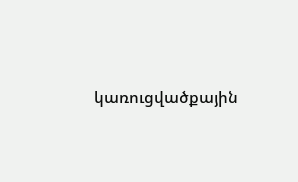կառուցվածքային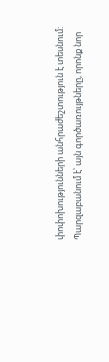փոփոխությունների անհրաժեշտություն է տեսնում: Պարզաբանում է՝ այն գործառույթները, որոնք նոր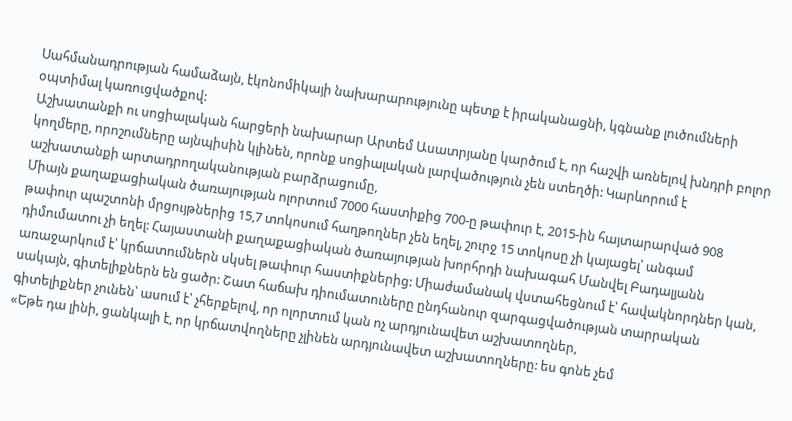Սահմանադրության համաձայն, էկոնոմիկայի նախարարությունը պետք է իրականացնի, կգնանք լուծումների օպտիմալ կառուցվածքով:
Աշխատանքի ու սոցիալական հարցերի նախարար Արտեմ Ասատրյանը կարծում է, որ հաշվի առնելով խնդրի բոլոր կողմերը, որոշումները այնպիսին կլինեն, որոնք սոցիալական լարվածություն չեն ստեղծի: Կարևորում է աշխատանքի արտադրողականության բարձրացումը,
Միայն քաղաքացիական ծառայության ոլորտում 7000 հաստիքից 700-ը թափուր է, 2015-ին հայտարարված 908 թափուր պաշտոնի մրցույթներից 15,7 տոկոսում հաղթողներ չեն եղել, շուրջ 15 տոկոսը չի կայացել՝ անգամ դիմումատու չի եղել: Հայաստանի քաղաքացիական ծառայության խորհրդի նախագահ Մանվել Բադալյանն առաջարկում է՝ կրճատումներն սկսել թափուր հաստիքներից: Միաժամանակ վստահեցնում է՝ հավակնորդներ կան, սակայն, գիտելիքներն են ցածր: Շատ հաճախ դիումատուները ընդհանուր զարգացվածության տարրական գիտելիքներ չունեն՝ ասում է՝ չհերքելով, որ ոլորտում կան ոչ արդյունավետ աշխատողներ,
«Եթե դա լինի, ցանկալի է, որ կրճատվողները չլինեն արդյունավետ աշխատողները: ես գոնե չեմ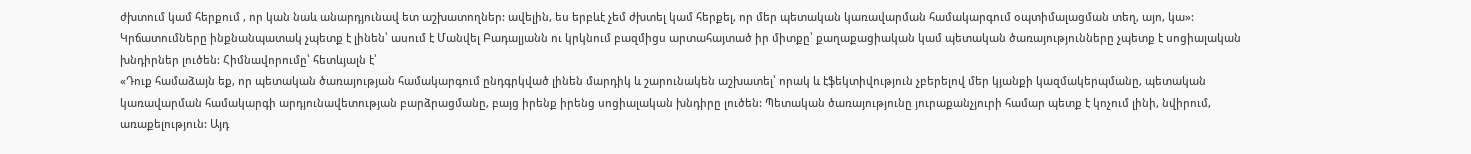ժխտում կամ հերքում , որ կան նաև անարդյունավ ետ աշխատողներ: ավելին, ես երբևէ չեմ ժխտել կամ հերքել, որ մեր պետական կառավարման համակարգում օպտիմալացման տեղ, այո, կա»:
Կրճատումները ինքնանպատակ չպետք է լինեն՝ ասում է Մանվել Բադալյանն ու կրկնում բազմիցս արտահայտած իր միտքը՝ քաղաքացիական կամ պետական ծառայությունները չպետք է սոցիալական խնդիրներ լուծեն: Հիմնավորումը՝ հետևյալն է՝
«Դուք համաձայն եք, որ պետական ծառայության համակարգում ընդգրկված լինեն մարդիկ և շարունակեն աշխատել՝ որակ և էֆեկտիվություն չբերելով մեր կյանքի կազմակերպմանը, պետական կառավարման համակարգի արդյունավետության բարձրացմանը, բայց իրենք իրենց սոցիալական խնդիրը լուծեն: Պետական ծառայությունը յուրաքանչյուրի համար պետք է կոչում լինի, նվիրում, առաքելություն: Այդ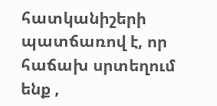հատկանիշերի պատճառով է, որ հաճախ սրտեղում ենք ,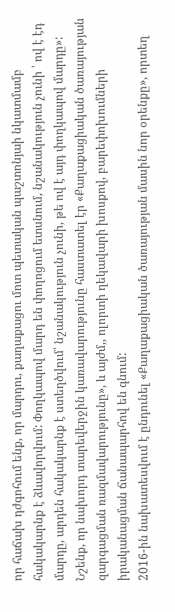որ հաճախ դժգոհում ենք, որ մարդու, քաղաքացու մոտ պետական պաշտոնյաի նկատմամբ հակակարնք է ձևավորվում: Փողկապով մարդ են փողոցում ետսնում, նշանակություն չունի ՝ ով է էդ մարդը, արդեն հակակարնք է ստեղծվում՝ նշանակություն չունի, թե ով է այդ փողկապով մարդը»:
Նշենք, որ նախորդ տարեվերջին կառավարությունը հաստատել էր «Քաղաքացիական ծառայության զարգացման ռազմավարությունը», և այժմ,, ոլորտի ղեկավարի խոսքով, բարեփոխումների իրականացման ճանապարհով են գնում:
2016-ին նախատեսվում է ընդունել «Քաղաքացիական ծառայության մասին նոր օրենքը», որտեղ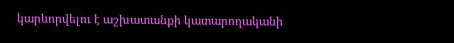կարևորվելու է աշխատանքի կատարողականի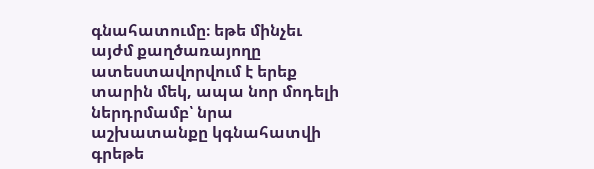գնահատումը։ եթե մինչեւ այժմ քաղծառայողը ատեստավորվում է երեք տարին մեկ, ապա նոր մոդելի ներդրմամբ՝ նրա աշխատանքը կգնահատվի գրեթե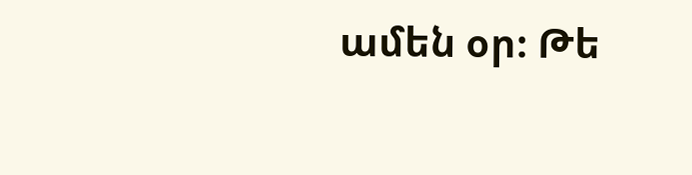ամեն օր։ Թե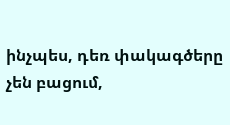ինչպես, դեռ փակագծերը չեն բացում,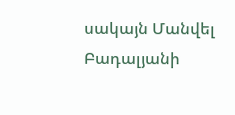սակայն Մանվել Բադալյանի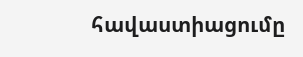հավաստիացումը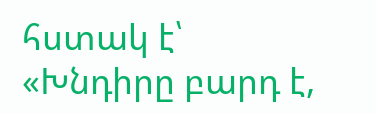հստակ է՝ «Խնդիրը բարդ է,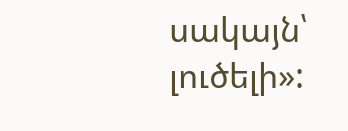սակայն՝ լուծելի»: